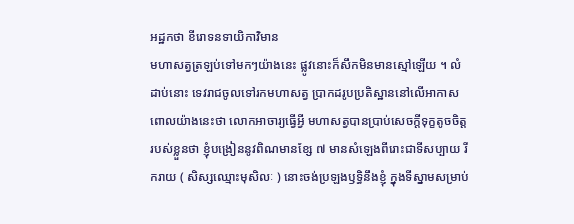អដ្ឋកថា ខីរោទនទាយិកាវិមាន
មហាសត្វត្រឡប់ទៅមកៗយ៉ាងនេះ ផ្លូវនោះក៏សឹកមិនមានស្មៅឡើយ ។ លំដាប់នោះ ទេវរាជចូលទៅរកមហាសត្វ ប្រាកដរូបប្រតិស្ឋាននៅលើអាកាស ពោលយ៉ាងនេះថា លោកអាចារ្យធ្វើអ្វី មហាសត្វបានប្រាប់សេចក្តីទុក្ខតូចចិត្ត របស់ខ្លួនថា ខ្ញុំបង្រៀននូវពិណមានខ្សែ ៧ មានសំឡេងពីរោះជាទីសប្បាយ រីករាយ ( សិស្សឈ្មោះមុសិលៈ ) នោះចង់ប្រឡងឫទ្ធិនឹងខ្ញុំ ក្នុងទីស្នាមសម្រាប់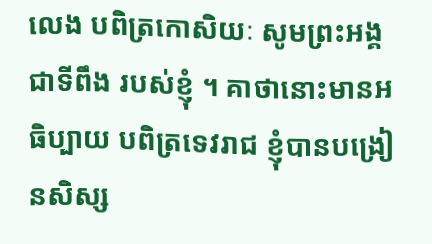លេង បពិត្រកោសិយៈ សូមព្រះអង្គជាទីពឹង របស់ខ្ញុំ ។ គាថានោះមានអធិប្បាយ បពិត្រទេវរាជ ខ្ញុំបានបង្រៀនសិស្ស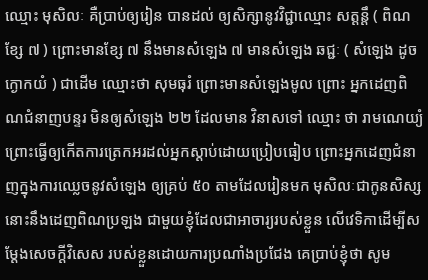ឈ្មោះ មុសិលៈ គឺប្រាប់ឲ្យរៀន បានដល់ ឲ្យសិក្សានូវវិជ្ជាឈ្មោះ សត្តន្តឹ ( ពិណ ខ្សែ ៧ ) ព្រោះមានខ្សែ ៧ នឹងមានសំឡេង ៧ មានសំឡេង ឆជ្ជៈ ( សំឡេង ដូចក្ងោកយំ ) ជាដើម ឈ្មោះថា សុមធុរំ ព្រោះមានសំឡេងមូល ព្រោះ អ្នកដេញពិណជំនាញបន្ទរ មិនឲ្យសំឡេង ២២ ដែលមាន វិនាសទៅ ឈ្មោះ ថា រាមណេយ្យំ ព្រោះធ្វើឲ្យកើតការត្រេកអរដល់អ្នកស្តាប់ដោយប្រៀបធៀប ព្រោះអ្នកដេញជំនាញក្នុងការឈ្លេចនូវសំឡេង ឲ្យគ្រប់ ៥០ តាមដែលរៀនមក មុសិលៈជាកូនសិស្សនោះនឹងដេញពិណប្រឡង ជាមួយខ្ញុំដែលជាអាចារ្យរបស់ខ្លួន លើវេទិកាដើម្បីសម្តែងសេចក្តីវិសេស របស់ខ្លួនដោយការប្រណាំងប្រជែង គេប្រាប់ខ្ញុំថា សូម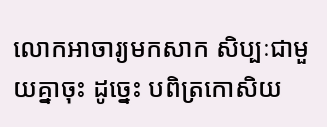លោកអាចារ្យមកសាក សិប្បៈជាមួយគ្នាចុះ ដូច្នេះ បពិត្រកោសិយ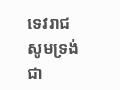ទេវរាជ សូមទ្រង់ជា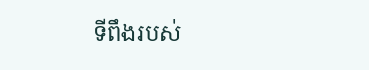ទីពឹងរបស់